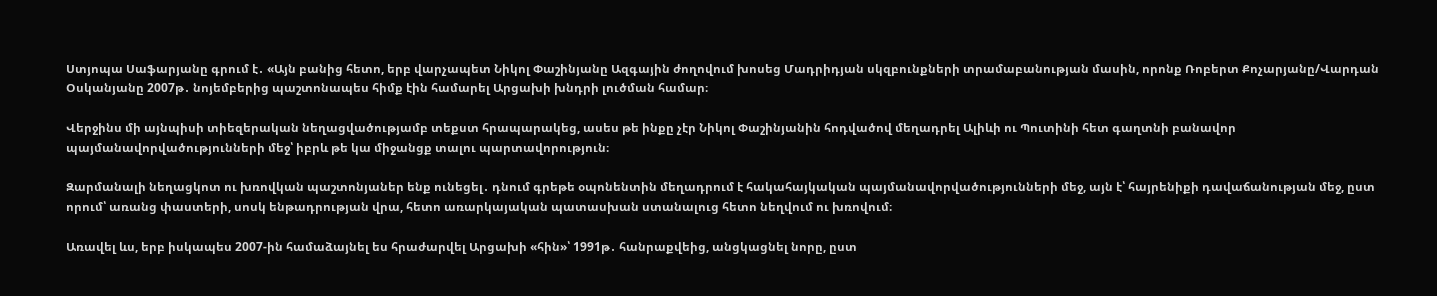Ստյոպա Սաֆարյանը գրում է․ «Այն բանից հետո, երբ վարչապետ Նիկոլ Փաշինյանը Ազգային ժողովում խոսեց Մադրիդյան սկզբունքների տրամաբանության մասին, որոնք Ռոբերտ Քոչարյանը/Վարդան Օսկանյանը 2007թ․ նոյեմբերից պաշտոնապես հիմք էին համարել Արցախի խնդրի լուծման համար։

Վերջինս մի այնպիսի տիեզերական նեղացվածությամբ տեքստ հրապարակեց, ասես թե ինքը չէր Նիկոլ Փաշինյանին հոդվածով մեղադրել Ալիևի ու Պուտինի հետ գաղտնի բանավոր պայմանավորվածությունների մեջ՝ իբրև թե կա միջանցք տալու պարտավորություն։

Զարմանալի նեղացկոտ ու խռովկան պաշտոնյաներ ենք ունեցել․ դնում գրեթե օպոնենտին մեղադրում է հակահայկական պայմանավորվածությունների մեջ, այն է՝ հայրենիքի դավաճանության մեջ, ըստ որում՝ առանց փաստերի, սոսկ ենթադրության վրա, հետո առարկայական պատասխան ստանալուց հետո նեղվում ու խռովում։

Առավել ևս, երբ իսկապես 2007-ին համաձայնել ես հրաժարվել Արցախի «հին»՝ 1991թ․ հանրաքվեից, անցկացնել նորը, ըստ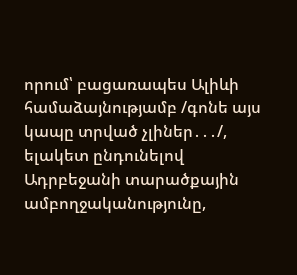որում՝ բացառապես Ալիևի համաձայնությամբ /գոնե այս կապը տրված չլիներ․․․/, ելակետ ընդունելով Ադրբեջանի տարածքային ամբողջականությունը,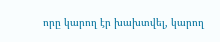որը կարող էր խախտվել, կարող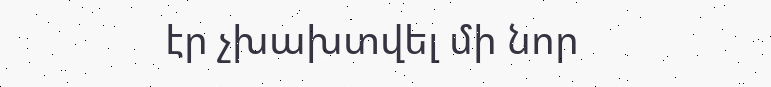էր չխախտվել մի նոր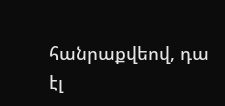հանրաքվեով, դա էլ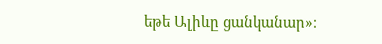եթե Ալիևը ցանկանար»։